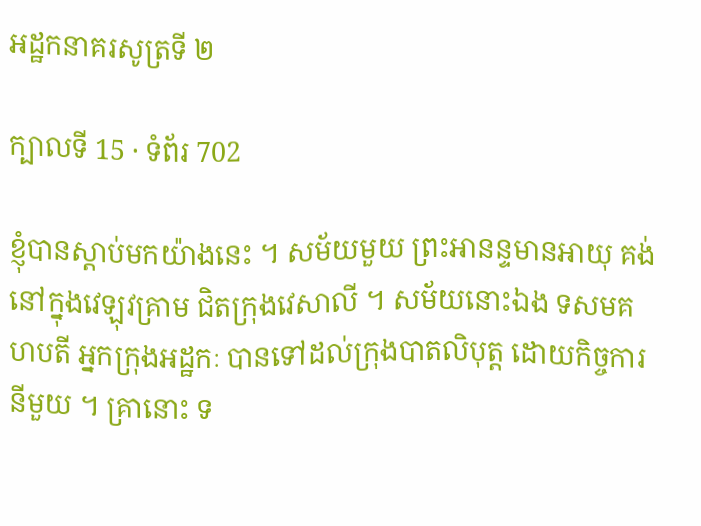អដ្ឋកនាគរសូត្រទី ២

ក្បាលទី 15 · ទំព័រ 702

ខ្ញុំបានស្តាប់មកយ៉ាងនេះ ។ សម័យមួយ ព្រះអានន្ទមានអាយុ គង់នៅក្នុងវេឡុវគ្រាម ជិតក្រុងវេសាលី ។ សម័យនោះឯង ទសមគហបតី អ្នកក្រុងអដ្ឋកៈ បានទៅដល់ក្រុងបាតលិបុត្ត ដោយកិច្ចការនីមួយ ។ គ្រានោះ ទ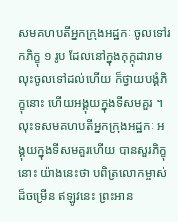សមគហបតីអ្នកក្រុងអដ្ឋកៈ ចូលទៅរកភិក្ខុ ១ រូប ដែលនៅក្នុងកុក្កុដារាម លុះចូលទៅដល់ហើយ ក៏ថ្វាយបង្គំភិក្ខុនោះ ហើយអង្គុយក្នុងទីសមគួរ ។ លុះទសមគហបតីអ្នកក្រុងអដ្ឋកៈ អង្គុយក្នុងទីសមគួរហើយ បានសួរភិក្ខុនោះ យ៉ាងនេះថា បពិត្រលោកម្ចាស់ដ៏ចម្រើន ឥឡូវនេះ ព្រះអាន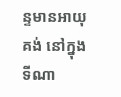ន្ទមានអាយុគង់ នៅក្នុងទីណា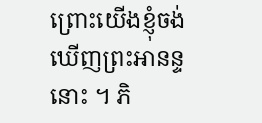ព្រោះយើងខ្ញុំចង់ឃើញព្រះអានន្ទនោះ ។ ភិ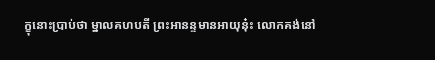ក្ខុនោះប្រាប់ថា ម្នាលគហបតី ព្រះអានន្ទមានអាយុនុ៎ះ លោកគង់នៅ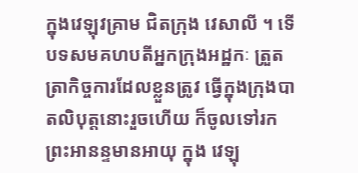ក្នុងវេឡុវគ្រាម ជិតក្រុង វេសាលី ។ ទើបទសមគហបតីអ្នកក្រុងអដ្ឋកៈ ត្រួតត្រាកិច្ចការដែលខ្លួនត្រូវ ធ្វើក្នុងក្រុងបាតលិបុត្តនោះរួចហើយ ក៏ចូលទៅរកព្រះអានន្ទមានអាយុ ក្នុង វេឡុ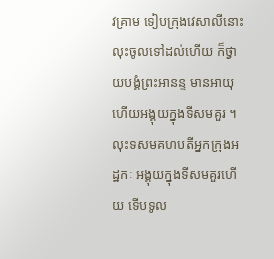វគ្រាម ទៀបក្រុងវេសាលីនោះ លុះចូលទៅដល់ហើយ ក៏ថ្វាយបង្គំព្រះអានន្ទ មានអាយុ ហើយអង្គុយក្នុងទីសមគួរ ។ លុះទសមគហបតីអ្នកក្រុងអដ្ឋកៈ អង្គុយក្នុងទីសមគួរហើយ ទើបទូល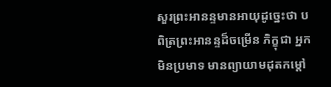សួរព្រះអានន្ទមានអាយុដូច្នេះថា បពិត្រព្រះអានន្ទដ៏ចម្រើន ភិក្ខុជា អ្នកមិនប្រមាទ មានព្យាយាមដុតកម្តៅ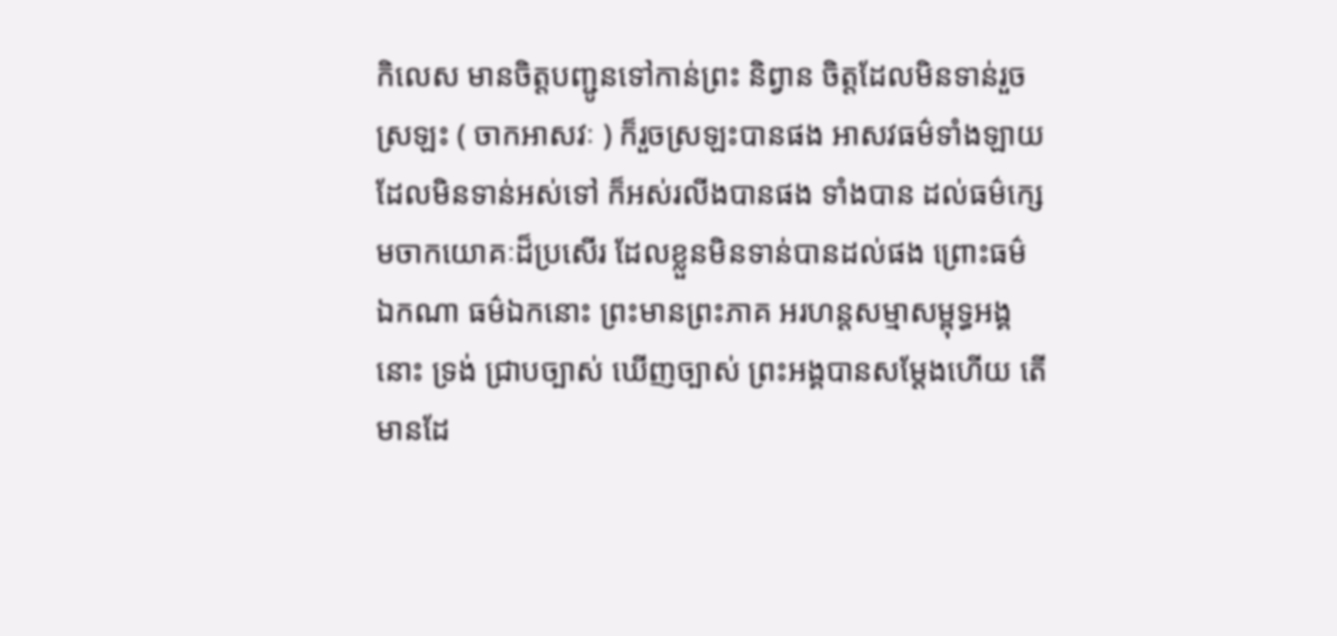កិលេស មានចិត្តបញ្ជូនទៅកាន់ព្រះ និព្វាន ចិត្តដែលមិនទាន់រួចស្រឡះ ( ចាកអាសវៈ ) ក៏រួចស្រឡះបានផង អាសវធម៌ទាំងឡាយ ដែលមិនទាន់អស់ទៅ ក៏អស់រលីងបានផង ទាំងបាន ដល់ធម៌ក្សេមចាកយោគៈដ៏ប្រសើរ ដែលខ្លួនមិនទាន់បានដល់ផង ព្រោះធម៌ ឯកណា ធម៌ឯកនោះ ព្រះមានព្រះភាគ អរហន្តសម្មាសម្ពុទ្ធអង្គនោះ ទ្រង់ ជ្រាបច្បាស់ ឃើញច្បាស់ ព្រះអង្គបានសម្តែងហើយ តើមានដែ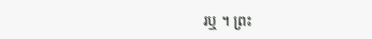រឬ ។ ព្រះ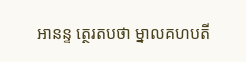អានន្ទ ត្ថេរតបថា ម្នាលគហបតី